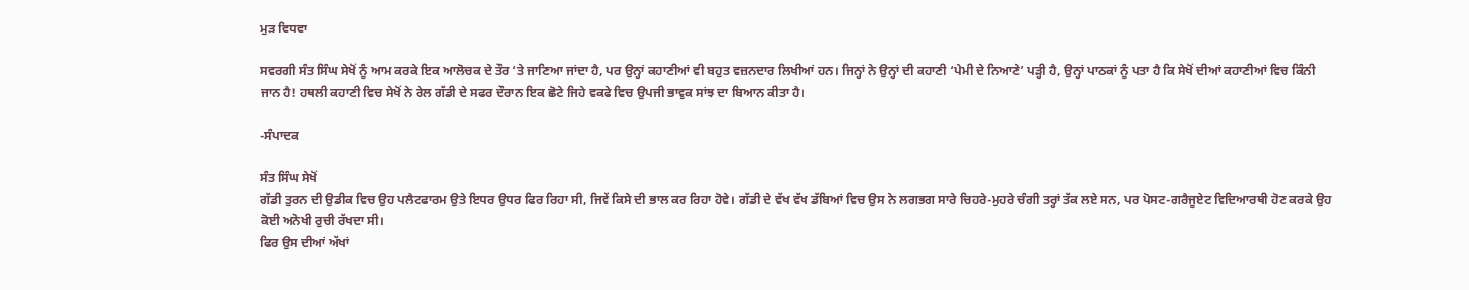ਮੁੜ ਵਿਧਵਾ

ਸਵਰਗੀ ਸੰਤ ਸਿੰਘ ਸੇਖੋਂ ਨੂੰ ਆਮ ਕਰਕੇ ਇਕ ਆਲੋਚਕ ਦੇ ਤੌਰ ‘ਤੇ ਜਾਣਿਆ ਜਾਂਦਾ ਹੈ, ਪਰ ਉਨ੍ਹਾਂ ਕਹਾਣੀਆਂ ਵੀ ਬਹੁਤ ਵਜ਼ਨਦਾਰ ਲਿਖੀਆਂ ਹਨ। ਜਿਨ੍ਹਾਂ ਨੇ ਉਨ੍ਹਾਂ ਦੀ ਕਹਾਣੀ ‘ਪੇਮੀ ਦੇ ਨਿਆਣੇ’ ਪੜ੍ਹੀ ਹੈ, ਉਨ੍ਹਾਂ ਪਾਠਕਾਂ ਨੂੰ ਪਤਾ ਹੈ ਕਿ ਸੇਖੋਂ ਦੀਆਂ ਕਹਾਣੀਆਂ ਵਿਚ ਕਿੰਨੀ ਜਾਨ ਹੈ! ਹਥਲੀ ਕਹਾਣੀ ਵਿਚ ਸੇਖੋਂ ਨੇ ਰੇਲ ਗੱਡੀ ਦੇ ਸਫਰ ਦੌਰਾਨ ਇਕ ਛੋਟੇ ਜਿਹੇ ਵਕਫੇ ਵਿਚ ਉਪਜੀ ਭਾਵੁਕ ਸਾਂਝ ਦਾ ਬਿਆਨ ਕੀਤਾ ਹੈ।

-ਸੰਪਾਦਕ

ਸੰਤ ਸਿੰਘ ਸੇਖੋਂ
ਗੱਡੀ ਤੁਰਨ ਦੀ ਉਡੀਕ ਵਿਚ ਉਹ ਪਲੈਟਫਾਰਮ ਉਤੇ ਇਧਰ ਉਧਰ ਫਿਰ ਰਿਹਾ ਸੀ, ਜਿਵੇਂ ਕਿਸੇ ਦੀ ਭਾਲ ਕਰ ਰਿਹਾ ਹੋਵੇ। ਗੱਡੀ ਦੇ ਵੱਖ ਵੱਖ ਡੱਬਿਆਂ ਵਿਚ ਉਸ ਨੇ ਲਗਭਗ ਸਾਰੇ ਚਿਹਰੇ-ਮੁਹਰੇ ਚੰਗੀ ਤਰ੍ਹਾਂ ਤੱਕ ਲਏ ਸਨ, ਪਰ ਪੋਸਟ-ਗਰੈਜੂਏਟ ਵਿਦਿਆਰਥੀ ਹੋਣ ਕਰਕੇ ਉਹ ਕੋਈ ਅਨੋਖੀ ਰੁਚੀ ਰੱਖਦਾ ਸੀ।
ਫਿਰ ਉਸ ਦੀਆਂ ਅੱਖਾਂ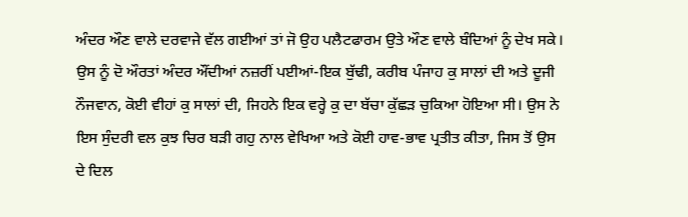ਅੰਦਰ ਔਣ ਵਾਲੇ ਦਰਵਾਜੇ ਵੱਲ ਗਈਆਂ ਤਾਂ ਜੋ ਉਹ ਪਲੈਟਫਾਰਮ ਉਤੇ ਔਣ ਵਾਲੇ ਬੰਦਿਆਂ ਨੂੰ ਦੇਖ ਸਕੇ। ਉਸ ਨੂੰ ਦੋ ਔਰਤਾਂ ਅੰਦਰ ਔਂਦੀਆਂ ਨਜ਼ਰੀਂ ਪਈਆਂ-ਇਕ ਬੁੱਢੀ, ਕਰੀਬ ਪੰਜਾਹ ਕੁ ਸਾਲਾਂ ਦੀ ਅਤੇ ਦੂਜੀ ਨੌਜਵਾਨ, ਕੋਈ ਵੀਹਾਂ ਕੁ ਸਾਲਾਂ ਦੀ, ਜਿਹਨੇ ਇਕ ਵਰ੍ਹੇ ਕੁ ਦਾ ਬੱਚਾ ਕੁੱਛੜ ਚੁਕਿਆ ਹੋਇਆ ਸੀ। ਉਸ ਨੇ ਇਸ ਸੁੰਦਰੀ ਵਲ ਕੁਝ ਚਿਰ ਬੜੀ ਗਹੁ ਨਾਲ ਵੇਖਿਆ ਅਤੇ ਕੋਈ ਹਾਵ-ਭਾਵ ਪ੍ਰਤੀਤ ਕੀਤਾ, ਜਿਸ ਤੋਂ ਉਸ ਦੇ ਦਿਲ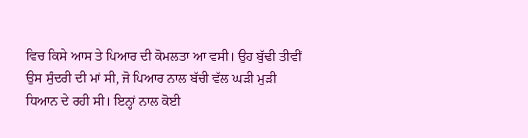ਵਿਚ ਕਿਸੇ ਆਸ ਤੇ ਪਿਆਰ ਦੀ ਕੋਮਲਤਾ ਆ ਵਸੀ। ਉਹ ਬੁੱਢੀ ਤੀਵੀਂ ਉਸ ਸੁੰਦਰੀ ਦੀ ਮਾਂ ਸੀ, ਜੋ ਪਿਆਰ ਨਾਲ ਬੱਚੀ ਵੱਲ ਘੜੀ ਮੁੜੀ ਧਿਆਨ ਦੇ ਰਹੀ ਸੀ। ਇਨ੍ਹਾਂ ਨਾਲ ਕੋਈ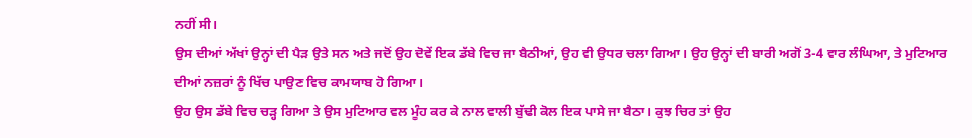ਨਹੀਂ ਸੀ।
ਉਸ ਦੀਆਂ ਅੱਖਾਂ ਉਨ੍ਹਾਂ ਦੀ ਪੈੜ ਉਤੇ ਸਨ ਅਤੇ ਜਦੋਂ ਉਹ ਦੋਵੇਂ ਇਕ ਡੱਬੇ ਵਿਚ ਜਾ ਬੈਠੀਆਂ, ਉਹ ਵੀ ਉਧਰ ਚਲਾ ਗਿਆ। ਉਹ ਉਨ੍ਹਾਂ ਦੀ ਬਾਰੀ ਅਗੋਂ 3-4 ਵਾਰ ਲੰਘਿਆ, ਤੇ ਮੁਟਿਆਰ ਦੀਆਂ ਨਜ਼ਰਾਂ ਨੂੰ ਖਿੱਚ ਪਾਉਣ ਵਿਚ ਕਾਮਯਾਬ ਹੋ ਗਿਆ।
ਉਹ ਉਸ ਡੱਬੇ ਵਿਚ ਚੜ੍ਹ ਗਿਆ ਤੇ ਉਸ ਮੁਟਿਆਰ ਵਲ ਮੂੰਹ ਕਰ ਕੇ ਨਾਲ ਵਾਲੀ ਬੁੱਢੀ ਕੋਲ ਇਕ ਪਾਸੇ ਜਾ ਬੈਠਾ। ਕੁਝ ਚਿਰ ਤਾਂ ਉਹ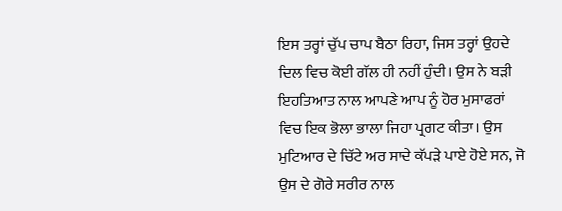ਇਸ ਤਰ੍ਹਾਂ ਚੁੱਪ ਚਾਪ ਬੈਠਾ ਰਿਹਾ, ਜਿਸ ਤਰ੍ਹਾਂ ਉਹਦੇ ਦਿਲ ਵਿਚ ਕੋਈ ਗੱਲ ਹੀ ਨਹੀਂ ਹੁੰਦੀ। ਉਸ ਨੇ ਬੜੀ ਇਹਤਿਆਤ ਨਾਲ ਆਪਣੇ ਆਪ ਨੂੰ ਹੋਰ ਮੁਸਾਫਰਾਂ ਵਿਚ ਇਕ ਭੋਲਾ ਭਾਲਾ ਜਿਹਾ ਪ੍ਰਗਟ ਕੀਤਾ। ਉਸ ਮੁਟਿਆਰ ਦੇ ਚਿੱਟੇ ਅਰ ਸਾਦੇ ਕੱਪੜੇ ਪਾਏ ਹੋਏ ਸਨ, ਜੋ ਉਸ ਦੇ ਗੋਰੇ ਸਰੀਰ ਨਾਲ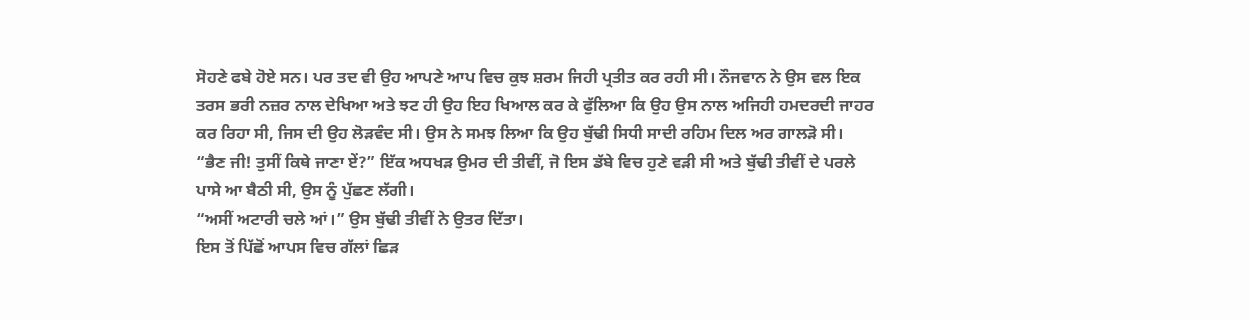ਸੋਹਣੇ ਫਬੇ ਹੋਏ ਸਨ। ਪਰ ਤਦ ਵੀ ਉਹ ਆਪਣੇ ਆਪ ਵਿਚ ਕੁਝ ਸ਼ਰਮ ਜਿਹੀ ਪ੍ਰਤੀਤ ਕਰ ਰਹੀ ਸੀ। ਨੌਜਵਾਨ ਨੇ ਉਸ ਵਲ ਇਕ ਤਰਸ ਭਰੀ ਨਜ਼ਰ ਨਾਲ ਦੇਖਿਆ ਅਤੇ ਝਟ ਹੀ ਉਹ ਇਹ ਖਿਆਲ ਕਰ ਕੇ ਫੁੱਲਿਆ ਕਿ ਉਹ ਉਸ ਨਾਲ ਅਜਿਹੀ ਹਮਦਰਦੀ ਜਾਹਰ ਕਰ ਰਿਹਾ ਸੀ, ਜਿਸ ਦੀ ਉਹ ਲੋੜਵੰਦ ਸੀ। ਉਸ ਨੇ ਸਮਝ ਲਿਆ ਕਿ ਉਹ ਬੁੱਢੀ ਸਿਧੀ ਸਾਦੀ ਰਹਿਮ ਦਿਲ ਅਰ ਗਾਲੜੋ ਸੀ।
“ਭੈਣ ਜੀ! ਤੁਸੀਂ ਕਿਥੇ ਜਾਣਾ ਏਂ?” ਇੱਕ ਅਧਖੜ ਉਮਰ ਦੀ ਤੀਵੀਂ, ਜੋ ਇਸ ਡੱਬੇ ਵਿਚ ਹੁਣੇ ਵੜੀ ਸੀ ਅਤੇ ਬੁੱਢੀ ਤੀਵੀਂ ਦੇ ਪਰਲੇ ਪਾਸੇ ਆ ਬੈਠੀ ਸੀ, ਉਸ ਨੂੰ ਪੁੱਛਣ ਲੱਗੀ।
“ਅਸੀਂ ਅਟਾਰੀ ਚਲੇ ਆਂ।” ਉਸ ਬੁੱਢੀ ਤੀਵੀਂ ਨੇ ਉਤਰ ਦਿੱਤਾ।
ਇਸ ਤੋਂ ਪਿੱਛੋਂ ਆਪਸ ਵਿਚ ਗੱਲਾਂ ਛਿੜ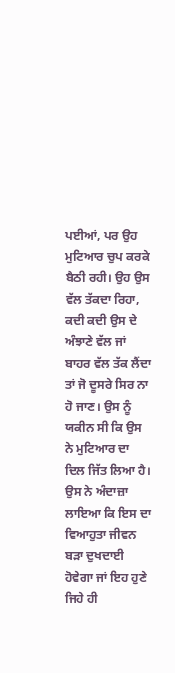ਪਈਆਂ, ਪਰ ਉਹ ਮੁਟਿਆਰ ਚੁਪ ਕਰਕੇ ਬੈਠੀ ਰਹੀ। ਉਹ ਉਸ ਵੱਲ ਤੱਕਦਾ ਰਿਹਾ, ਕਦੀ ਕਦੀ ਉਸ ਦੇ ਅੰਝਾਣੇ ਵੱਲ ਜਾਂ ਬਾਹਰ ਵੱਲ ਤੱਕ ਲੈਂਦਾ ਤਾਂ ਜੋ ਦੂਸਰੇ ਸਿਰ ਨਾ ਹੋ ਜਾਣ। ਉਸ ਨੂੰ ਯਕੀਨ ਸੀ ਕਿ ਉਸ ਨੇ ਮੁਟਿਆਰ ਦਾ ਦਿਲ ਜਿੱਤ ਲਿਆ ਹੈ।
ਉਸ ਨੇ ਅੰਦਾਜ਼ਾ ਲਾਇਆ ਕਿ ਇਸ ਦਾ ਵਿਆਹੁਤਾ ਜੀਵਨ ਬੜਾ ਦੁਖਦਾਈ ਹੋਵੇਗਾ ਜਾਂ ਇਹ ਹੁਣੇ ਜਿਹੇ ਹੀ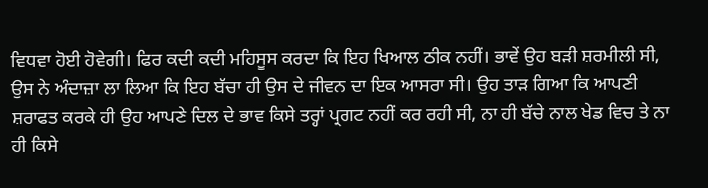ਵਿਧਵਾ ਹੋਈ ਹੋਵੇਗੀ। ਫਿਰ ਕਦੀ ਕਦੀ ਮਹਿਸੂਸ ਕਰਦਾ ਕਿ ਇਹ ਖਿਆਲ ਠੀਕ ਨਹੀਂ। ਭਾਵੇਂ ਉਹ ਬੜੀ ਸ਼ਰਮੀਲੀ ਸੀ, ਉਸ ਨੇ ਅੰਦਾਜ਼ਾ ਲਾ ਲਿਆ ਕਿ ਇਹ ਬੱਚਾ ਹੀ ਉਸ ਦੇ ਜੀਵਨ ਦਾ ਇਕ ਆਸਰਾ ਸੀ। ਉਹ ਤਾੜ ਗਿਆ ਕਿ ਆਪਣੀ ਸ਼ਰਾਫਤ ਕਰਕੇ ਹੀ ਉਹ ਆਪਣੇ ਦਿਲ ਦੇ ਭਾਵ ਕਿਸੇ ਤਰ੍ਹਾਂ ਪ੍ਰਗਟ ਨਹੀਂ ਕਰ ਰਹੀ ਸੀ, ਨਾ ਹੀ ਬੱਚੇ ਨਾਲ ਖੇਡ ਵਿਚ ਤੇ ਨਾ ਹੀ ਕਿਸੇ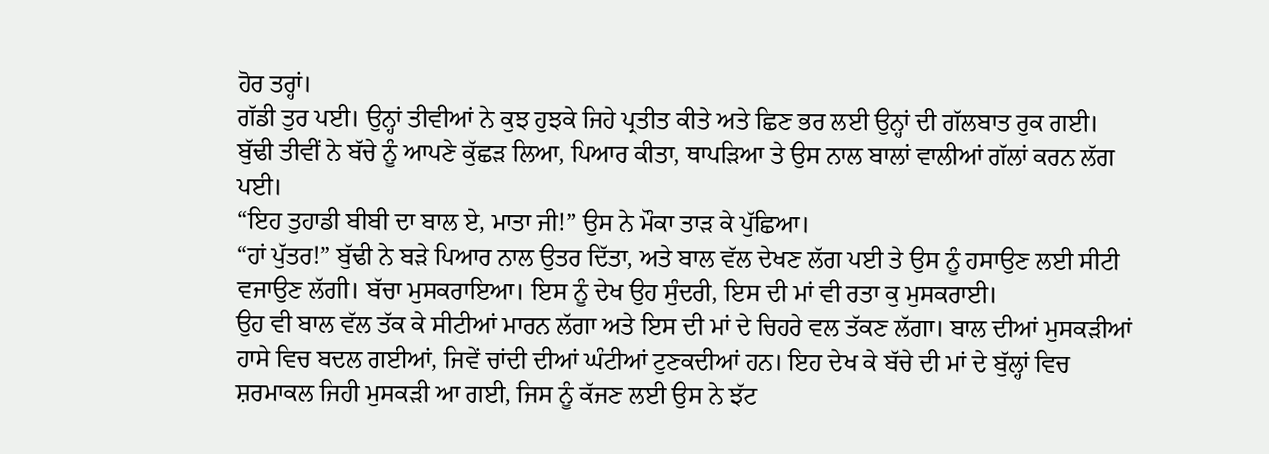ਹੋਰ ਤਰ੍ਹਾਂ।
ਗੱਡੀ ਤੁਰ ਪਈ। ਉਨ੍ਹਾਂ ਤੀਵੀਆਂ ਨੇ ਕੁਝ ਹੁਝਕੇ ਜਿਹੇ ਪ੍ਰਤੀਤ ਕੀਤੇ ਅਤੇ ਛਿਣ ਭਰ ਲਈ ਉਨ੍ਹਾਂ ਦੀ ਗੱਲਬਾਤ ਰੁਕ ਗਈ। ਬੁੱਢੀ ਤੀਵੀਂ ਨੇ ਬੱਚੇ ਨੂੰ ਆਪਣੇ ਕੁੱਛੜ ਲਿਆ, ਪਿਆਰ ਕੀਤਾ, ਥਾਪੜਿਆ ਤੇ ਉਸ ਨਾਲ ਬਾਲਾਂ ਵਾਲੀਆਂ ਗੱਲਾਂ ਕਰਨ ਲੱਗ ਪਈ।
“ਇਹ ਤੁਹਾਡੀ ਬੀਬੀ ਦਾ ਬਾਲ ਏ, ਮਾਤਾ ਜੀ!” ਉਸ ਨੇ ਮੌਕਾ ਤਾੜ ਕੇ ਪੁੱਛਿਆ।
“ਹਾਂ ਪੁੱਤਰ!” ਬੁੱਢੀ ਨੇ ਬੜੇ ਪਿਆਰ ਨਾਲ ਉਤਰ ਦਿੱਤਾ, ਅਤੇ ਬਾਲ ਵੱਲ ਦੇਖਣ ਲੱਗ ਪਈ ਤੇ ਉਸ ਨੂੰ ਹਸਾਉਣ ਲਈ ਸੀਟੀ ਵਜਾਉਣ ਲੱਗੀ। ਬੱਚਾ ਮੁਸਕਰਾਇਆ। ਇਸ ਨੂੰ ਦੇਖ ਉਹ ਸੁੰਦਰੀ, ਇਸ ਦੀ ਮਾਂ ਵੀ ਰਤਾ ਕੁ ਮੁਸਕਰਾਈ।
ਉਹ ਵੀ ਬਾਲ ਵੱਲ ਤੱਕ ਕੇ ਸੀਟੀਆਂ ਮਾਰਨ ਲੱਗਾ ਅਤੇ ਇਸ ਦੀ ਮਾਂ ਦੇ ਚਿਹਰੇ ਵਲ ਤੱਕਣ ਲੱਗਾ। ਬਾਲ ਦੀਆਂ ਮੁਸਕੜੀਆਂ ਹਾਸੇ ਵਿਚ ਬਦਲ ਗਈਆਂ, ਜਿਵੇਂ ਚਾਂਦੀ ਦੀਆਂ ਘੰਟੀਆਂ ਟੁਣਕਦੀਆਂ ਹਨ। ਇਹ ਦੇਖ ਕੇ ਬੱਚੇ ਦੀ ਮਾਂ ਦੇ ਬੁੱਲ੍ਹਾਂ ਵਿਚ ਸ਼ਰਮਾਕਲ ਜਿਹੀ ਮੁਸਕੜੀ ਆ ਗਈ, ਜਿਸ ਨੂੰ ਕੱਜਣ ਲਈ ਉਸ ਨੇ ਝੱਟ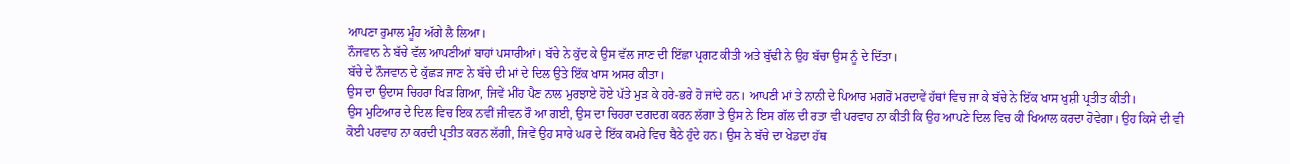ਆਪਣਾ ਰੁਮਾਲ ਮੂੰਹ ਅੱਗੇ ਲੈ ਲਿਆ।
ਨੌਜਵਾਨ ਨੇ ਬੱਚੇ ਵੱਲ ਆਪਣੀਆਂ ਬਾਹਾਂ ਪਸਾਰੀਆਂ। ਬੱਚੇ ਨੇ ਕੁੱਦ ਕੇ ਉਸ ਵੱਲ ਜਾਣ ਦੀ ਇੱਛਾ ਪ੍ਰਗਟ ਕੀਤੀ ਅਤੇ ਬੁੱਢੀ ਨੇ ਉਹ ਬੱਚਾ ਉਸ ਨੂੰ ਦੇ ਦਿੱਤਾ।
ਬੱਚੇ ਦੇ ਨੌਜਵਾਨ ਦੇ ਕੁੱਛੜ ਜਾਣ ਨੇ ਬੱਚੇ ਦੀ ਮਾਂ ਦੇ ਦਿਲ ਉਤੇ ਇੱਕ ਖਾਸ ਅਸਰ ਕੀਤਾ।
ਉਸ ਦਾ ਉਦਾਸ ਚਿਹਰਾ ਖਿੜ ਗਿਆ, ਜਿਵੇਂ ਮੀਂਹ ਪੈਣ ਨਾਲ ਮੁਰਝਾਏ ਹੋਏ ਪੱਤੇ ਮੁੜ ਕੇ ਹਰੇ-ਭਰੇ ਹੋ ਜਾਂਦੇ ਹਨ। ਆਪਣੀ ਮਾਂ ਤੇ ਨਾਨੀ ਦੇ ਪਿਆਰ ਮਗਰੋਂ ਮਰਦਾਵੇਂ ਹੱਥਾਂ ਵਿਚ ਜਾ ਕੇ ਬੱਚੇ ਨੇ ਇੱਕ ਖਾਸ ਖੁਸ਼ੀ ਪ੍ਰਤੀਤ ਕੀਤੀ।
ਉਸ ਮੁਟਿਆਰ ਦੇ ਦਿਲ ਵਿਚ ਇਕ ਨਵੀਂ ਜੀਵਨ ਰੌ ਆ ਗਈ, ਉਸ ਦਾ ਚਿਹਰਾ ਦਗਦਗ ਕਰਨ ਲੱਗਾ ਤੇ ਉਸ ਨੇ ਇਸ ਗੱਲ ਦੀ ਰਤਾ ਵੀ ਪਰਵਾਹ ਨਾ ਕੀਤੀ ਕਿ ਉਹ ਆਪਣੇ ਦਿਲ ਵਿਚ ਕੀ ਖਿਆਲ ਕਰਦਾ ਹੋਵੇਗਾ। ਉਹ ਕਿਸੇ ਦੀ ਵੀ ਕੋਈ ਪਰਵਾਹ ਨਾ ਕਰਦੀ ਪ੍ਰਤੀਤ ਕਰਨ ਲੱਗੀ, ਜਿਵੇਂ ਉਹ ਸਾਰੇ ਘਰ ਦੇ ਇੱਕ ਕਮਰੇ ਵਿਚ ਬੈਠੇ ਹੁੰਦੇ ਹਨ। ਉਸ ਨੇ ਬੱਚੇ ਦਾ ਖੇਡਦਾ ਹੱਥ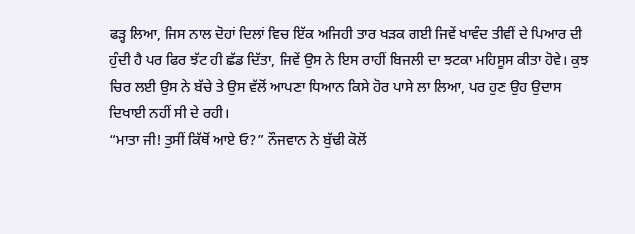ਫੜ੍ਹ ਲਿਆ, ਜਿਸ ਨਾਲ ਦੋਹਾਂ ਦਿਲਾਂ ਵਿਚ ਇੱਕ ਅਜਿਹੀ ਤਾਰ ਖੜਕ ਗਈ ਜਿਵੇਂ ਖਾਵੰਦ ਤੀਵੀਂ ਦੇ ਪਿਆਰ ਦੀ ਹੁੰਦੀ ਹੈ ਪਰ ਫਿਰ ਝੱਟ ਹੀ ਛੱਡ ਦਿੱਤਾ, ਜਿਵੇਂ ਉਸ ਨੇ ਇਸ ਰਾਹੀਂ ਬਿਜਲੀ ਦਾ ਝਟਕਾ ਮਹਿਸੂਸ ਕੀਤਾ ਹੋਵੇ। ਕੁਝ ਚਿਰ ਲਈ ਉਸ ਨੇ ਬੱਚੇ ਤੇ ਉਸ ਵੱਲੋਂ ਆਪਣਾ ਧਿਆਨ ਕਿਸੇ ਹੋਰ ਪਾਸੇ ਲਾ ਲਿਆ, ਪਰ ਹੁਣ ਉਹ ਉਦਾਸ ਦਿਖਾਈ ਨਹੀਂ ਸੀ ਦੇ ਰਹੀ।
“ਮਾਤਾ ਜੀ! ਤੁਸੀਂ ਕਿੱਥੋਂ ਆਏ ਓ?” ਨੌਜਵਾਨ ਨੇ ਬੁੱਢੀ ਕੋਲੋਂ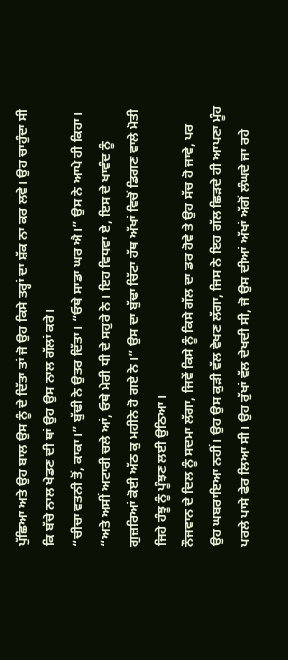ਪੁੱਛਿਆ ਅਤੇ ਉਹ ਬਾਲ ਉਸ ਨੂੰ ਦੇ ਦਿੱਤਾ ਤਾਂ ਜੋ ਉਹ ਕਿਸੇ ਤਰ੍ਹਾਂ ਦਾ ਸ਼ੱਕ ਨਾ ਕਰ ਲਵੇ। ਉਹ ਚਾਹੁੰਦਾ ਸੀ ਕਿ ਬੱਚੇ ਨਾਲ ਖੇਡਣ ਦੀ ਥਾਂ ਉਹ ਉਸ ਨਾਲ ਗੱਲਾਂ ਕਰੇ।
“ਚੀਚਾ ਵਤਨੀ ਤੋਂ, ਕਾਕਾ।” ਬੁੱਢੀ ਨੇ ਉਤਰ ਦਿੱਤਾ। “ਓਥੇ ਸਾਡਾ ਘਰ ਐ।” ਉਸ ਨੇ ਆਪੇ ਹੀ ਕਿਹਾ। “ਅਤੇ ਅਸੀਂ ਅਟਾਰੀ ਚਲੇ ਆਂ, ਓਥੇ ਮੇਰੀ ਧੀ ਦੇ ਸਹੁਰੇ ਨੇ। ਇਹ ਵਿਧਵਾ ਏ, ਇਸ ਦੇ ਖਾਵੰਦ ਨੂੰ ਗੁਜ਼ਰਿਆਂ ਕੋਈ ਅੱਠ ਕੁ ਮਹੀਨੇ ਹੋ ਗਏ ਨੇ।” ਉਸ ਦਾ ਬੁੱਢਾ ਚਿੱਟਾ ਹੱਥ ਅੱਖਾਂ ਵਿਚੋਂ ਡਿਗਣ ਵਾਲੇ ਮੋਤੀ ਜਿਹੇ ਹੰਝੂ ਨੂੰ ਪੂੰਝਣ ਲਈ ਉਠਿਆ।
ਨੌਜਵਾਨ ਦੇ ਦਿਲ ਨੂੰ ਸਦਮਾ ਲੱਗਾ, ਜਿਵੇਂ ਕਿਸੇ ਨੂੰ ਕਿਸੇ ਗੱਲ ਦਾ ਡਰ ਹੋਵੇ ਤੇ ਉਹ ਸੱਚ ਹੋ ਜਾਵੇ, ਪਰ ਉਹ ਘਬਰਾਇਆ ਨਹੀਂ। ਉਹ ਉਸ ਕੁੜੀ ਵੱਲ ਵੇਖਣ ਲੱਗਾ, ਜਿਸ ਨੇ ਇਹ ਗੱਲ ਛਿੜਦੇ ਹੀ ਆਪਣਾ ਮੂੰਹ ਪਰਲੇ ਪਾਸੇ ਫੇਰ ਲਿਆ ਸੀ। ਉਹ ਰੁੱਖਾਂ ਵੱਲ ਦੇਖਦੀ ਸੀ, ਜੋ ਉਸ ਦੀਆਂ ਅੱਖਾਂ ਅੱਗੋਂ ਲੰਘਦੇ ਜਾ ਰਹੇ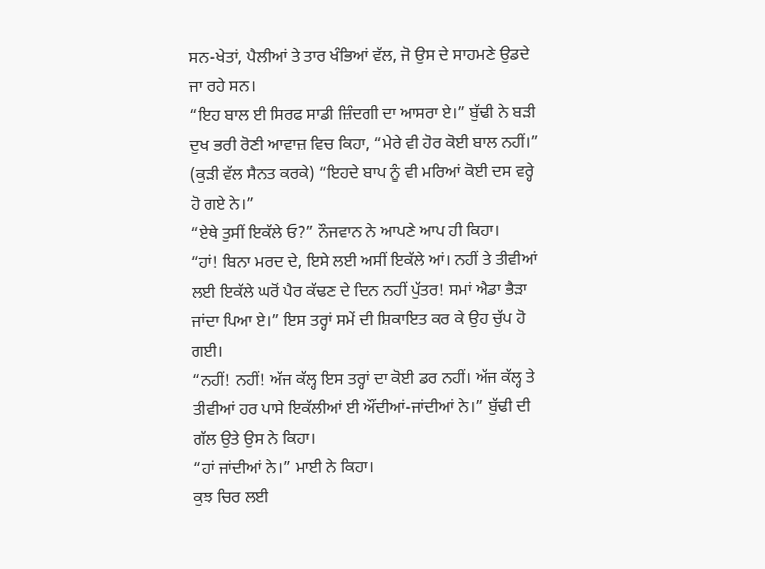ਸਨ-ਖੇਤਾਂ, ਪੈਲੀਆਂ ਤੇ ਤਾਰ ਖੰਭਿਆਂ ਵੱਲ, ਜੋ ਉਸ ਦੇ ਸਾਹਮਣੇ ਉਡਦੇ ਜਾ ਰਹੇ ਸਨ।
“ਇਹ ਬਾਲ ਈ ਸਿਰਫ ਸਾਡੀ ਜ਼ਿੰਦਗੀ ਦਾ ਆਸਰਾ ਏ।” ਬੁੱਢੀ ਨੇ ਬੜੀ ਦੁਖ ਭਰੀ ਰੋਣੀ ਆਵਾਜ਼ ਵਿਚ ਕਿਹਾ, “ਮੇਰੇ ਵੀ ਹੋਰ ਕੋਈ ਬਾਲ ਨਹੀਂ।” (ਕੁੜੀ ਵੱਲ ਸੈਨਤ ਕਰਕੇ) “ਇਹਦੇ ਬਾਪ ਨੂੰ ਵੀ ਮਰਿਆਂ ਕੋਈ ਦਸ ਵਰ੍ਹੇ ਹੋ ਗਏ ਨੇ।”
“ਏਥੇ ਤੁਸੀਂ ਇਕੱਲੇ ਓ?” ਨੌਜਵਾਨ ਨੇ ਆਪਣੇ ਆਪ ਹੀ ਕਿਹਾ।
“ਹਾਂ! ਬਿਨਾ ਮਰਦ ਦੇ, ਇਸੇ ਲਈ ਅਸੀਂ ਇਕੱਲੇ ਆਂ। ਨਹੀਂ ਤੇ ਤੀਵੀਆਂ ਲਈ ਇਕੱਲੇ ਘਰੋਂ ਪੈਰ ਕੱਢਣ ਦੇ ਦਿਨ ਨਹੀਂ ਪੁੱਤਰ! ਸਮਾਂ ਐਡਾ ਭੈੜਾ ਜਾਂਦਾ ਪਿਆ ਏ।” ਇਸ ਤਰ੍ਹਾਂ ਸਮੇਂ ਦੀ ਸ਼ਿਕਾਇਤ ਕਰ ਕੇ ਉਹ ਚੁੱਪ ਹੋ ਗਈ।
“ਨਹੀਂ! ਨਹੀਂ! ਅੱਜ ਕੱਲ੍ਹ ਇਸ ਤਰ੍ਹਾਂ ਦਾ ਕੋਈ ਡਰ ਨਹੀਂ। ਅੱਜ ਕੱਲ੍ਹ ਤੇ ਤੀਵੀਆਂ ਹਰ ਪਾਸੇ ਇਕੱਲੀਆਂ ਈ ਔਂਦੀਆਂ-ਜਾਂਦੀਆਂ ਨੇ।” ਬੁੱਢੀ ਦੀ ਗੱਲ ਉਤੇ ਉਸ ਨੇ ਕਿਹਾ।
“ਹਾਂ ਜਾਂਦੀਆਂ ਨੇ।” ਮਾਈ ਨੇ ਕਿਹਾ।
ਕੁਝ ਚਿਰ ਲਈ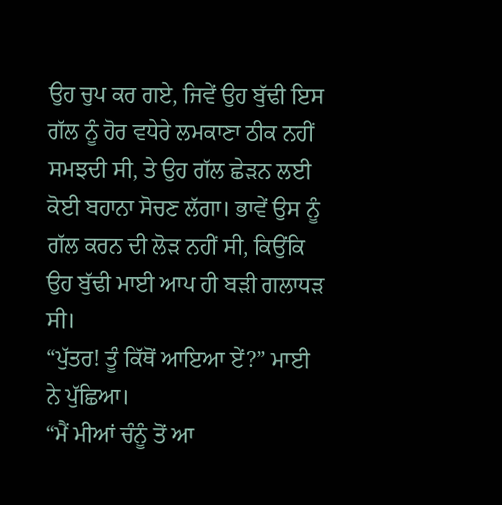ਉਹ ਚੁਪ ਕਰ ਗਏ, ਜਿਵੇਂ ਉਹ ਬੁੱਢੀ ਇਸ ਗੱਲ ਨੂੰ ਹੋਰ ਵਧੇਰੇ ਲਮਕਾਣਾ ਠੀਕ ਨਹੀਂ ਸਮਝਦੀ ਸੀ, ਤੇ ਉਹ ਗੱਲ ਛੇੜਨ ਲਈ ਕੋਈ ਬਹਾਨਾ ਸੋਚਣ ਲੱਗਾ। ਭਾਵੇਂ ਉਸ ਨੂੰ ਗੱਲ ਕਰਨ ਦੀ ਲੋੜ ਨਹੀਂ ਸੀ, ਕਿਉਂਕਿ ਉਹ ਬੁੱਢੀ ਮਾਈ ਆਪ ਹੀ ਬੜੀ ਗਲਾਧੜ ਸੀ।
“ਪੁੱਤਰ! ਤੂੰ ਕਿੱਥੋਂ ਆਇਆ ਏਂ?” ਮਾਈ ਨੇ ਪੁੱਛਿਆ।
“ਮੈਂ ਮੀਆਂ ਚੰਨੂੰ ਤੋਂ ਆ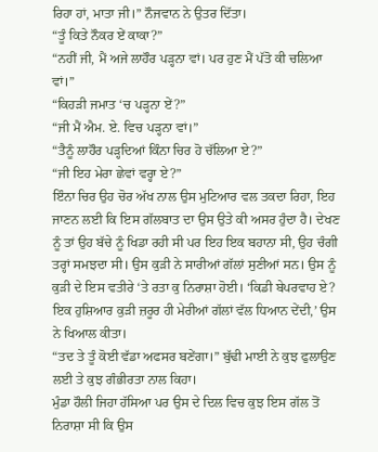ਰਿਹਾ ਹਾਂ, ਮਾਤਾ ਜੀ।” ਨੌਜਵਾਨ ਨੇ ਉਤਰ ਦਿੱਤਾ।
“ਤੂੰ ਕਿਤੇ ਨੌਕਰ ਏਂ ਕਾਕਾ?”
“ਨਹੀਂ ਜੀ, ਮੈਂ ਅਜੇ ਲਾਹੌਰ ਪੜ੍ਹਨਾ ਵਾਂ। ਪਰ ਹੁਣ ਮੈਂ ਪੱਤੋ ਕੀ ਚਲਿਆ ਵਾਂ।”
“ਕਿਹੜੀ ਜਮਾਤ ‘ਚ ਪੜ੍ਹਨਾ ਏਂ?”
“ਜੀ ਮੈਂ ਐਮ. ਏ. ਵਿਚ ਪੜ੍ਹਨਾ ਵਾਂ।”
“ਤੈਨੂੰ ਲਾਹੌਰ ਪੜ੍ਹਦਿਆਂ ਕਿੰਨਾ ਚਿਰ ਹੋ ਚੱਲਿਆ ਏ?”
“ਜੀ ਇਹ ਮੇਰਾ ਛੇਵਾਂ ਵਰ੍ਹਾ ਏ?”
ਇੰਨਾ ਚਿਰ ਉਹ ਚੋਰ ਅੱਖ ਨਾਲ ਉਸ ਮੁਟਿਆਰ ਵਲ ਤਕਦਾ ਰਿਹਾ, ਇਹ ਜਾਣਨ ਲਈ ਕਿ ਇਸ ਗੱਲਬਾਤ ਦਾ ਉਸ ਉਤੇ ਕੀ ਅਸਰ ਹੁੰਦਾ ਹੈ। ਦੇਖਣ ਨੂੰ ਤਾਂ ਉਹ ਬੱਚੇ ਨੂੰ ਖਿਡਾ ਰਹੀ ਸੀ ਪਰ ਇਹ ਇਕ ਬਹਾਨਾ ਸੀ, ਉਹ ਚੰਗੀ ਤਰ੍ਹਾਂ ਸਮਝਦਾ ਸੀ। ਉਸ ਕੁੜੀ ਨੇ ਸਾਰੀਆਂ ਗੱਲਾਂ ਸੁਣੀਆਂ ਸਨ। ਉਸ ਨੂੰ ਕੁੜੀ ਦੇ ਇਸ ਵਤੀਰੇ ‘ਤੇ ਰਤਾ ਕੁ ਨਿਰਾਸ਼ਾ ਹੋਈ। ‘ਕਿਡੀ ਬੇਪਰਵਾਹ ਏ? ਇਕ ਹੁਸ਼ਿਆਰ ਕੁੜੀ ਜ਼ਰੂਰ ਹੀ ਮੇਰੀਆਂ ਗੱਲਾਂ ਵੱਲ ਧਿਆਨ ਦੇਂਦੀ,’ ਉਸ ਨੇ ਖਿਆਲ ਕੀਤਾ।
“ਤਦ ਤੇ ਤੂੰ ਕੋਈ ਵੱਡਾ ਅਫਸਰ ਬਣੇਂਗਾ।” ਬੁੱਢੀ ਮਾਈ ਨੇ ਕੁਝ ਫੁਲਾਉਣ ਲਈ ਤੇ ਕੁਝ ਗੰਭੀਰਤਾ ਨਾਲ ਕਿਹਾ।
ਮੁੰਡਾ ਹੌਲੀ ਜਿਹਾ ਹੱਸਿਆ ਪਰ ਉਸ ਦੇ ਦਿਲ ਵਿਚ ਕੁਝ ਇਸ ਗੱਲ ਤੋਂ ਨਿਰਾਸ਼ਾ ਸੀ ਕਿ ਉਸ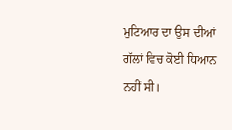ਮੁਟਿਆਰ ਦਾ ਉਸ ਦੀਆਂ ਗੱਲਾਂ ਵਿਚ ਕੋਈ ਧਿਆਨ ਨਹੀਂ ਸੀ।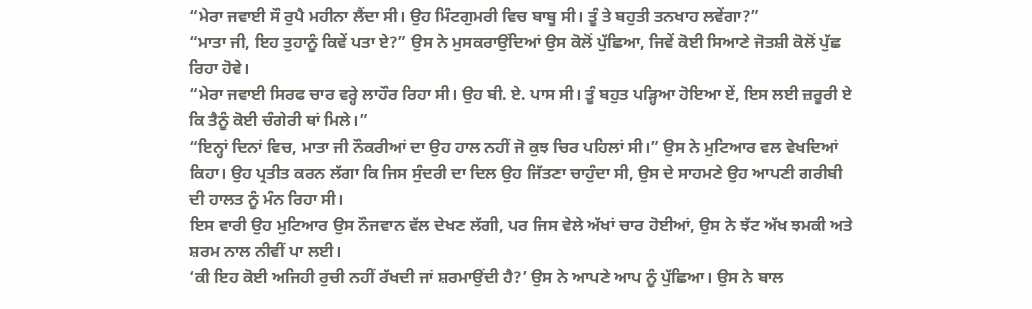“ਮੇਰਾ ਜਵਾਈ ਸੌ ਰੁਪੈ ਮਹੀਨਾ ਲੈਂਦਾ ਸੀ। ਉਹ ਮਿੰਟਗੁਮਰੀ ਵਿਚ ਬਾਬੂ ਸੀ। ਤੂੰ ਤੇ ਬਹੁਤੀ ਤਨਖਾਹ ਲਵੇਂਗਾ?”
“ਮਾਤਾ ਜੀ, ਇਹ ਤੁਹਾਨੂੰ ਕਿਵੇਂ ਪਤਾ ਏ?” ਉਸ ਨੇ ਮੁਸਕਰਾਉਂਦਿਆਂ ਉਸ ਕੋਲੋਂ ਪੁੱਛਿਆ, ਜਿਵੇਂ ਕੋਈ ਸਿਆਣੇ ਜੋਤਸ਼ੀ ਕੋਲੋਂ ਪੁੱਛ ਰਿਹਾ ਹੋਵੇ।
“ਮੇਰਾ ਜਵਾਈ ਸਿਰਫ ਚਾਰ ਵਰ੍ਹੇ ਲਾਹੌਰ ਰਿਹਾ ਸੀ। ਉਹ ਬੀ. ਏ. ਪਾਸ ਸੀ। ਤੂੰ ਬਹੁਤ ਪੜ੍ਹਿਆ ਹੋਇਆ ਏਂ, ਇਸ ਲਈ ਜ਼ਰੂਰੀ ਏ ਕਿ ਤੈਨੂੰ ਕੋਈ ਚੰਗੇਰੀ ਥਾਂ ਮਿਲੇ।”
“ਇਨ੍ਹਾਂ ਦਿਨਾਂ ਵਿਚ, ਮਾਤਾ ਜੀ ਨੌਕਰੀਆਂ ਦਾ ਉਹ ਹਾਲ ਨਹੀਂ ਜੋ ਕੁਝ ਚਿਰ ਪਹਿਲਾਂ ਸੀ।” ਉਸ ਨੇ ਮੁਟਿਆਰ ਵਲ ਵੇਖਦਿਆਂ ਕਿਹਾ। ਉਹ ਪ੍ਰਤੀਤ ਕਰਨ ਲੱਗਾ ਕਿ ਜਿਸ ਸੁੰਦਰੀ ਦਾ ਦਿਲ ਉਹ ਜਿੱਤਣਾ ਚਾਹੁੰਦਾ ਸੀ, ਉਸ ਦੇ ਸਾਹਮਣੇ ਉਹ ਆਪਣੀ ਗਰੀਬੀ ਦੀ ਹਾਲਤ ਨੂੰ ਮੰਨ ਰਿਹਾ ਸੀ।
ਇਸ ਵਾਰੀ ਉਹ ਮੁਟਿਆਰ ਉਸ ਨੌਜਵਾਨ ਵੱਲ ਦੇਖਣ ਲੱਗੀ, ਪਰ ਜਿਸ ਵੇਲੇ ਅੱਖਾਂ ਚਾਰ ਹੋਈਆਂ, ਉਸ ਨੇ ਝੱਟ ਅੱਖ ਝਮਕੀ ਅਤੇ ਸ਼ਰਮ ਨਾਲ ਨੀਵੀਂ ਪਾ ਲਈ।
‘ਕੀ ਇਹ ਕੋਈ ਅਜਿਹੀ ਰੁਚੀ ਨਹੀਂ ਰੱਖਦੀ ਜਾਂ ਸ਼ਰਮਾਉਂਦੀ ਹੈ?’ ਉਸ ਨੇ ਆਪਣੇ ਆਪ ਨੂੰ ਪੁੱਛਿਆ। ਉਸ ਨੇ ਬਾਲ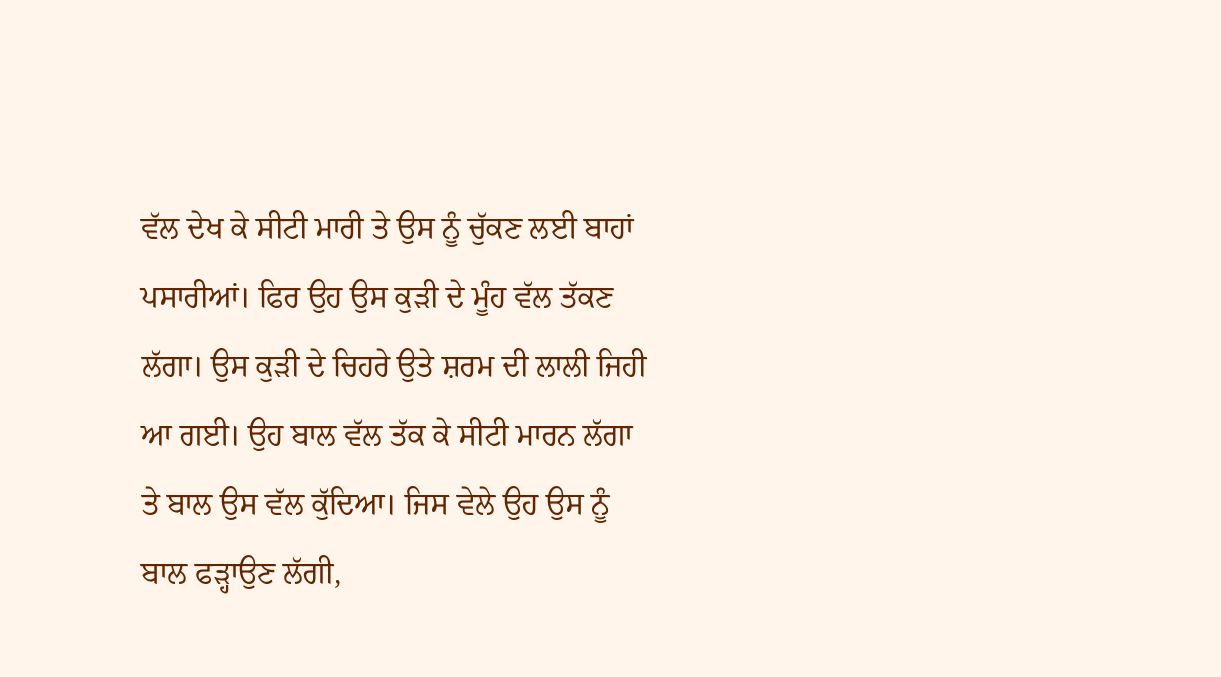ਵੱਲ ਦੇਖ ਕੇ ਸੀਟੀ ਮਾਰੀ ਤੇ ਉਸ ਨੂੰ ਚੁੱਕਣ ਲਈ ਬਾਹਾਂ ਪਸਾਰੀਆਂ। ਫਿਰ ਉਹ ਉਸ ਕੁੜੀ ਦੇ ਮੂੰਹ ਵੱਲ ਤੱਕਣ ਲੱਗਾ। ਉਸ ਕੁੜੀ ਦੇ ਚਿਹਰੇ ਉਤੇ ਸ਼ਰਮ ਦੀ ਲਾਲੀ ਜਿਹੀ ਆ ਗਈ। ਉਹ ਬਾਲ ਵੱਲ ਤੱਕ ਕੇ ਸੀਟੀ ਮਾਰਨ ਲੱਗਾ ਤੇ ਬਾਲ ਉਸ ਵੱਲ ਕੁੱਦਿਆ। ਜਿਸ ਵੇਲੇ ਉਹ ਉਸ ਨੂੰ ਬਾਲ ਫੜ੍ਹਾਉਣ ਲੱਗੀ,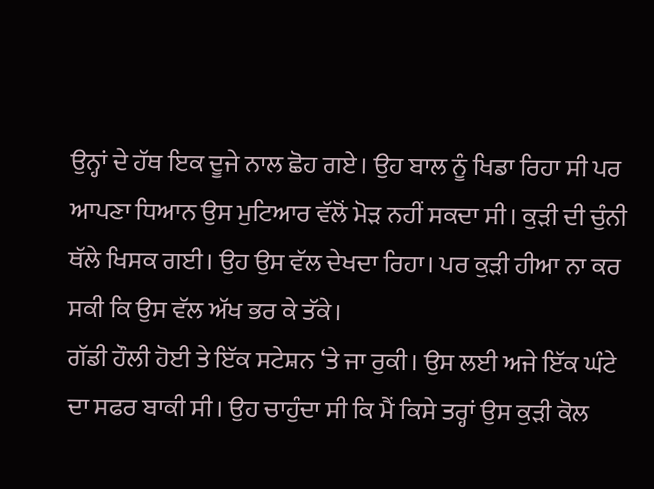ਉਨ੍ਹਾਂ ਦੇ ਹੱਥ ਇਕ ਦੂਜੇ ਨਾਲ ਛੋਹ ਗਏ। ਉਹ ਬਾਲ ਨੂੰ ਖਿਡਾ ਰਿਹਾ ਸੀ ਪਰ ਆਪਣਾ ਧਿਆਨ ਉਸ ਮੁਟਿਆਰ ਵੱਲੋਂ ਮੋੜ ਨਹੀਂ ਸਕਦਾ ਸੀ। ਕੁੜੀ ਦੀ ਚੁੰਨੀ ਥੱਲੇ ਖਿਸਕ ਗਈ। ਉਹ ਉਸ ਵੱਲ ਦੇਖਦਾ ਰਿਹਾ। ਪਰ ਕੁੜੀ ਹੀਆ ਨਾ ਕਰ ਸਕੀ ਕਿ ਉਸ ਵੱਲ ਅੱਖ ਭਰ ਕੇ ਤੱਕੇ।
ਗੱਡੀ ਹੌਲੀ ਹੋਈ ਤੇ ਇੱਕ ਸਟੇਸ਼ਨ ‘ਤੇ ਜਾ ਰੁਕੀ। ਉਸ ਲਈ ਅਜੇ ਇੱਕ ਘੰਟੇ ਦਾ ਸਫਰ ਬਾਕੀ ਸੀ। ਉਹ ਚਾਹੁੰਦਾ ਸੀ ਕਿ ਮੈਂ ਕਿਸੇ ਤਰ੍ਹਾਂ ਉਸ ਕੁੜੀ ਕੋਲ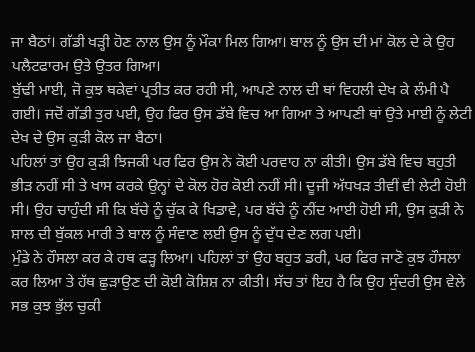ਜਾ ਬੈਠਾਂ। ਗੱਡੀ ਖੜ੍ਹੀ ਹੋਣ ਨਾਲ ਉਸ ਨੂੰ ਮੌਕਾ ਮਿਲ ਗਿਆ। ਬਾਲ ਨੂੰ ਉਸ ਦੀ ਮਾਂ ਕੋਲ ਦੇ ਕੇ ਉਹ ਪਲੈਟਫਾਰਮ ਉਤੇ ਉਤਰ ਗਿਆ।
ਬੁੱਢੀ ਮਾਈ, ਜੋ ਕੁਝ ਥਕੇਵਾਂ ਪ੍ਰਤੀਤ ਕਰ ਰਹੀ ਸੀ, ਆਪਣੇ ਨਾਲ ਦੀ ਥਾਂ ਵਿਹਲੀ ਦੇਖ ਕੇ ਲੰਮੀ ਪੈ ਗਈ। ਜਦੋਂ ਗੱਡੀ ਤੁਰ ਪਈ, ਉਹ ਫਿਰ ਉਸ ਡੱਬੇ ਵਿਚ ਆ ਗਿਆ ਤੇ ਆਪਣੀ ਥਾਂ ਉਤੇ ਮਾਈ ਨੂੰ ਲੇਟੀ ਦੇਖ ਦੇ ਉਸ ਕੁੜੀ ਕੋਲ ਜਾ ਬੈਠਾ।
ਪਹਿਲਾਂ ਤਾਂ ਉਹ ਕੁੜੀ ਝਿਜਕੀ ਪਰ ਫਿਰ ਉਸ ਨੇ ਕੋਈ ਪਰਵਾਹ ਨਾ ਕੀਤੀ। ਉਸ ਡੱਬੇ ਵਿਚ ਬਹੁਤੀ ਭੀੜ ਨਹੀਂ ਸੀ ਤੇ ਖਾਸ ਕਰਕੇ ਉਨ੍ਹਾਂ ਦੇ ਕੋਲ ਹੋਰ ਕੋਈ ਨਹੀਂ ਸੀ। ਦੂਜੀ ਅੱਧਖੜ ਤੀਵੀਂ ਵੀ ਲੇਟੀ ਹੋਈ ਸੀ। ਉਹ ਚਾਹੁੰਦੀ ਸੀ ਕਿ ਬੱਚੇ ਨੂੰ ਚੁੱਕ ਕੇ ਖਿਡਾਵੇ, ਪਰ ਬੱਚੇ ਨੂੰ ਨੀਂਦ ਆਈ ਹੋਈ ਸੀ, ਉਸ ਕੁੜੀ ਨੇ ਸ਼ਾਲ ਦੀ ਬੁੱਕਲ ਮਾਰੀ ਤੇ ਬਾਲ ਨੂੰ ਸੰਵਾਣ ਲਈ ਉਸ ਨੂੰ ਦੁੱਧ ਦੇਣ ਲਗ ਪਈ।
ਮੁੰਡੇ ਨੇ ਹੌਸਲਾ ਕਰ ਕੇ ਹਥ ਫੜ੍ਹ ਲਿਆ। ਪਹਿਲਾਂ ਤਾਂ ਉਹ ਬਹੁਤ ਡਰੀ, ਪਰ ਫਿਰ ਜਾਣੋ ਕੁਝ ਹੌਸਲਾ ਕਰ ਲਿਆ ਤੇ ਹੱਥ ਛੁੜਾਉਣ ਦੀ ਕੋਈ ਕੋਸ਼ਿਸ਼ ਨਾ ਕੀਤੀ। ਸੱਚ ਤਾਂ ਇਹ ਹੈ ਕਿ ਉਹ ਸੁੰਦਰੀ ਉਸ ਵੇਲੇ ਸਭ ਕੁਝ ਭੁੱਲ ਚੁਕੀ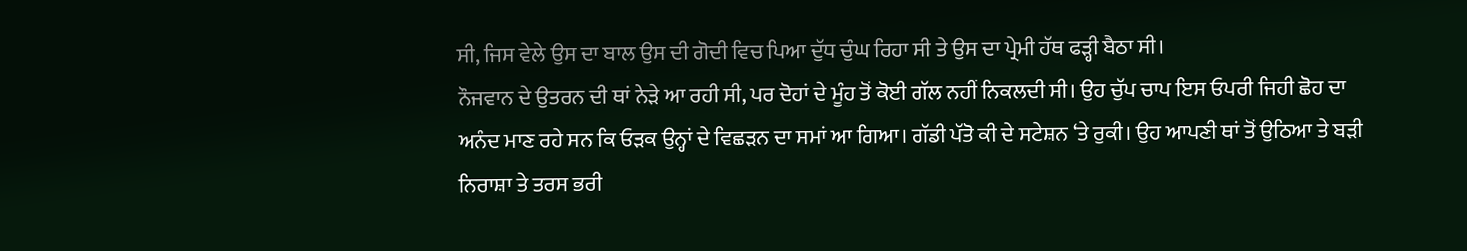ਸੀ, ਜਿਸ ਵੇਲੇ ਉਸ ਦਾ ਬਾਲ ਉਸ ਦੀ ਗੋਦੀ ਵਿਚ ਪਿਆ ਦੁੱਧ ਚੁੰਘ ਰਿਹਾ ਸੀ ਤੇ ਉਸ ਦਾ ਪ੍ਰੇਮੀ ਹੱਥ ਫੜ੍ਹੀ ਬੈਠਾ ਸੀ।
ਨੌਜਵਾਨ ਦੇ ਉਤਰਨ ਦੀ ਥਾਂ ਨੇੜੇ ਆ ਰਹੀ ਸੀ, ਪਰ ਦੋਹਾਂ ਦੇ ਮੂੰਹ ਤੋਂ ਕੋਈ ਗੱਲ ਨਹੀਂ ਨਿਕਲਦੀ ਸੀ। ਉਹ ਚੁੱਪ ਚਾਪ ਇਸ ਓਪਰੀ ਜਿਹੀ ਛੋਹ ਦਾ ਅਨੰਦ ਮਾਣ ਰਹੇ ਸਨ ਕਿ ਓੜਕ ਉਨ੍ਹਾਂ ਦੇ ਵਿਛੜਨ ਦਾ ਸਮਾਂ ਆ ਗਿਆ। ਗੱਡੀ ਪੱਤੋ ਕੀ ਦੇ ਸਟੇਸ਼ਨ ‘ਤੇ ਰੁਕੀ। ਉਹ ਆਪਣੀ ਥਾਂ ਤੋਂ ਉਠਿਆ ਤੇ ਬੜੀ ਨਿਰਾਸ਼ਾ ਤੇ ਤਰਸ ਭਰੀ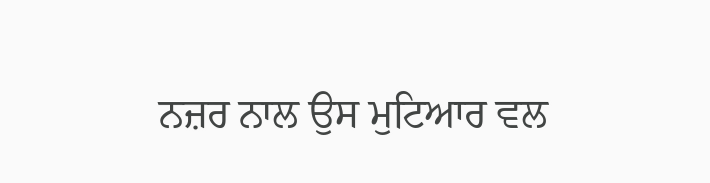ਨਜ਼ਰ ਨਾਲ ਉਸ ਮੁਟਿਆਰ ਵਲ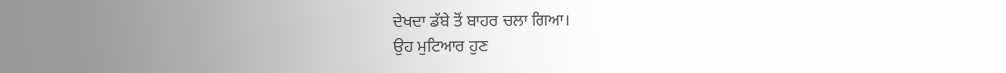ਦੇਖਦਾ ਡੱਬੇ ਤੋਂ ਬਾਹਰ ਚਲਾ ਗਿਆ।
ਉਹ ਮੁਟਿਆਰ ਹੁਣ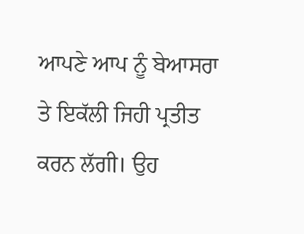ਆਪਣੇ ਆਪ ਨੂੰ ਬੇਆਸਰਾ ਤੇ ਇਕੱਲੀ ਜਿਹੀ ਪ੍ਰਤੀਤ ਕਰਨ ਲੱਗੀ। ਉਹ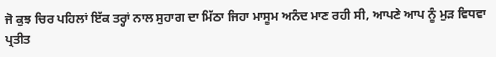ਜੋ ਕੁਝ ਚਿਰ ਪਹਿਲਾਂ ਇੱਕ ਤਰ੍ਹਾਂ ਨਾਲ ਸੁਹਾਗ ਦਾ ਮਿੱਠਾ ਜਿਹਾ ਮਾਸੂਮ ਅਨੰਦ ਮਾਣ ਰਹੀ ਸੀ, ਆਪਣੇ ਆਪ ਨੂੰ ਮੁੜ ਵਿਧਵਾ ਪ੍ਰਤੀਤ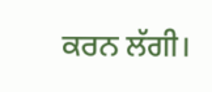ਕਰਨ ਲੱਗੀ।